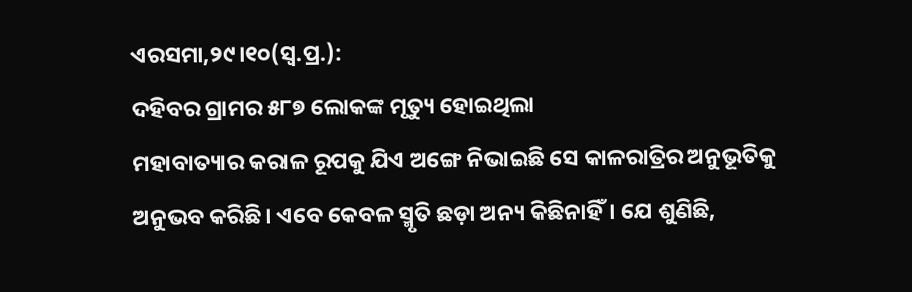ଏରସମା,୨୯।୧୦(ସ୍ବ.ପ୍ର.):
ଦହିବର ଗ୍ରାମର ୫୮୭ ଲୋକଙ୍କ ମୃତ୍ୟୁ ହୋଇଥିଲା
ମହାବାତ୍ୟାର କରାଳ ରୂପକୁ ଯିଏ ଅଙ୍ଗେ ନିଭାଇଛି ସେ କାଳରାତ୍ରିର ଅନୁଭୂତିକୁ ଅନୁଭବ କରିଛି। ଏବେ କେବଳ ସ୍ମୃତି ଛଡ଼ା ଅନ୍ୟ କିଛିନାହିଁ। ଯେ ଶୁଣିଛି,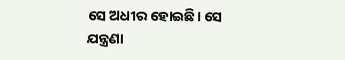ସେ ଅଧୀର ହୋଇଛି। ସେ ଯନ୍ତ୍ରଣା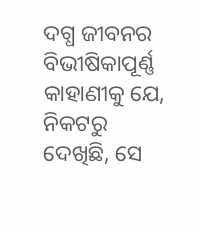ଦଗ୍ଧ ଜୀବନର ବିଭୀଷିକାପୂର୍ଣ୍ଣ କାହାଣୀକୁ ଯେ, ନିକଟରୁ ଦେଖିଛି, ସେ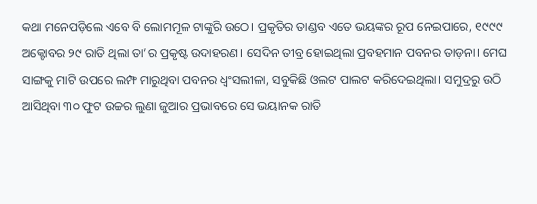କଥା ମନେପଡ଼ିଲେ ଏବେ ବି ଲୋମମୂଳ ଟାଙ୍କୁରି ଉଠେ। ପ୍ରକୃତିର ତାଣ୍ଡବ ଏତେ ଭୟଙ୍କର ରୂପ ନେଇପାରେ, ୧୯୯୯ ଅକ୍ଟୋବର ୨୯ ରାତି ଥିଲା ତା’ର ପ୍ରକୃଷ୍ଟ ଉଦାହରଣ। ସେଦିନ ତୀବ୍ର ହୋଇଥିଲା ପ୍ରବହମାନ ପବନର ତାଡ଼ନା। ମେଘ ସାଙ୍ଗକୁ ମାଟି ଉପରେ ଲମ୍ଫ ମାରୁଥିବା ପବନର ଧ୍ୱଂସଲୀଳା, ସବୁକିଛି ଓଲଟ ପାଲଟ କରିଦେଇଥିଲା। ସମୁଦ୍ରରୁ ଉଠି ଆସିଥିବା ୩୦ ଫୁଟ ଉଚ୍ଚର ଲୁଣା ଜୁଆର ପ୍ରଭାବରେ ସେ ଭୟାନକ ରାତି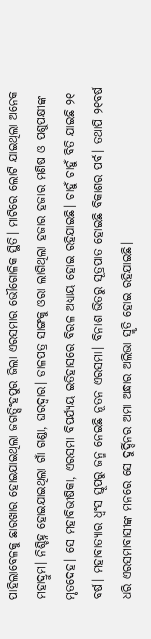ପାହିଲାବେଳକୁ ଛାରଖାର ହୋଇଯାଇଥିଲା ଜଗତ୍ସିଂହପୁର ଜିଲା ଏରସମାର ଭୌଗୋଳିକ ସ୍ଥିତି। ମାଟିରେ ଲୋଟି ଯାଇଥିଲା ଅନେକ ମହାଦ୍ରୁମ। ନିଶ୍ଚିହ୍ନ ହୋଇଯାଇଥିଲା ଗାଁ ଗଣ୍ଡା, ଘରଦ୍ୱାର। ଡାଳପତ୍ର ସାଙ୍ଗକୁ ଓରା ଲାଗିଥିଲା ହଜାର ହଜାର ମଣିଷ ଓ ପଶୁପକ୍ଷୀଙ୍କ ମୃତଦେହ। ସେ ମହାବିଭୀଷିକା, ଏରସମା ବିପର୍ଯ୍ୟୟ ଇତିହାସରେ ବିରଳ ଅଧ୍ୟାୟ ହୋଇ ରହିଯାଇଛି। ଚାହୁଁ ଚାହୁଁ ବିତି ଯାଇଛି ୨୧ ବର୍ଷ। ମହାବାତ୍ୟାର ଧ୍ୱଂସ ସ୍ତୂପରୁ ଜନ୍ମ ନେଇଛି ନୂତନ ଏରସମା। ବିନାଶ ଭିତରୁ ସୂତ୍ରପାତ ହୋଇଛି ବିକାଶର ପର୍ବ। ତଥାପି ୨୧ବର୍ଷ ଧରି ଏରସମାବାସୀଙ୍କ ମନରେ ସେ ଦୁର୍ଦ୍ଦିନର ଅମା ଅନ୍ଧାର ଅଲିଭା ସ୍ମୃତି ହୋଇ ରହିଯାଇଛି।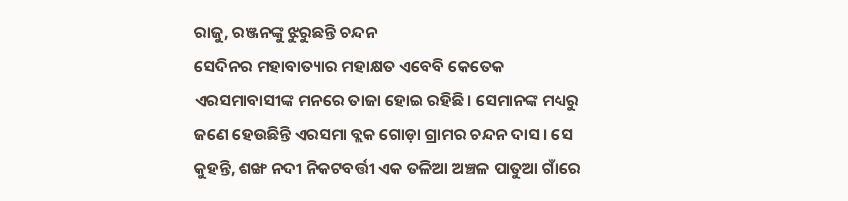ରାଜୁ, ରଞ୍ଜନଙ୍କୁ ଝୁରୁଛନ୍ତି ଚନ୍ଦନ
ସେଦିନର ମହାବାତ୍ୟାର ମହାକ୍ଷତ ଏବେବି କେତେକ ଏରସମାବାସୀଙ୍କ ମନରେ ତାଜା ହୋଇ ରହିଛି। ସେମାନଙ୍କ ମଧ୍ୟରୁ ଜଣେ ହେଉଛିନ୍ତି ଏରସମା ବ୍ଲକ ଗୋଡ଼ା ଗ୍ରାମର ଚନ୍ଦନ ଦାସ। ସେ କୁହନ୍ତି, ଶଙ୍ଖ ନଦୀ ନିକଟବର୍ତ୍ତୀ ଏକ ତଳିଆ ଅଞ୍ଚଳ ପାତୁଆ ଗାଁରେ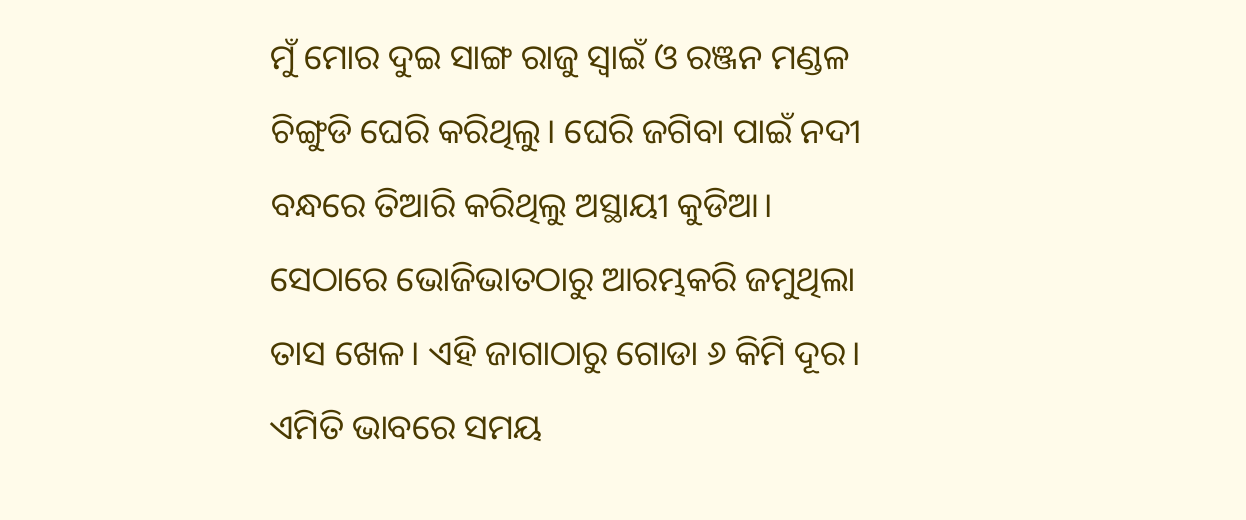ମୁଁ ମୋର ଦୁଇ ସାଙ୍ଗ ରାଜୁ ସ୍ବାଇଁ ଓ ରଞ୍ଜନ ମଣ୍ଡଳ ଚିଙ୍ଗୁଡି ଘେରି କରିଥିଲୁ। ଘେରି ଜଗିବା ପାଇଁ ନଦୀ ବନ୍ଧରେ ତିଆରି କରିଥିଲୁ ଅସ୍ଥାୟୀ କୁଡିଆ। ସେଠାରେ ଭୋଜିଭାତଠାରୁ ଆରମ୍ଭକରି ଜମୁଥିଲା ତାସ ଖେଳ। ଏହି ଜାଗାଠାରୁ ଗୋଡା ୬ କିମି ଦୂର। ଏମିତି ଭାବରେ ସମୟ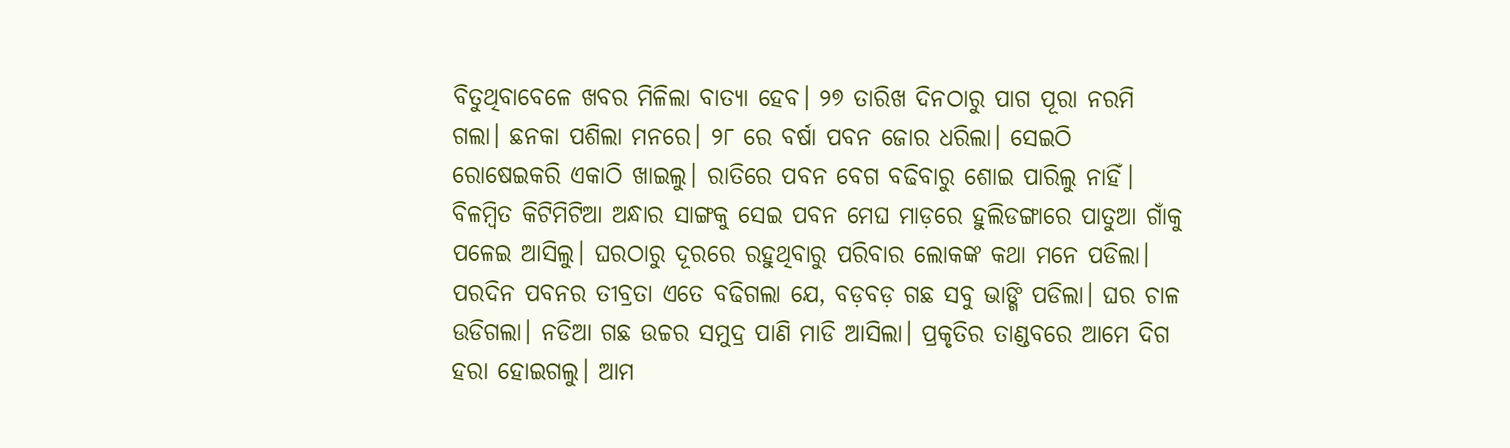ବିତୁଥିବାବେଳେ ଖବର ମିଳିଲା ବାତ୍ୟା ହେବ। ୨୭ ତାରିଖ ଦିନଠାରୁ ପାଗ ପୂରା ନରମି ଗଲା। ଛନକା ପଶିଲା ମନରେ। ୨୮ ରେ ବର୍ଷା ପବନ ଜୋର ଧରିଲା। ସେଇଠି ରୋଷେଇକରି ଏକାଠି ଖାଇଲୁ। ରାତିରେ ପବନ ବେଗ ବଢିବାରୁ ଶୋଇ ପାରିଲୁ ନାହିଁ। ବିଳମ୍ବିତ କିଟିମିଟିଆ ଅନ୍ଧାର ସାଙ୍ଗକୁ ସେଇ ପବନ ମେଘ ମାଡ଼ରେ ହୁଲିଡଙ୍ଗାରେ ପାତୁଆ ଗାଁକୁ ପଳେଇ ଆସିଲୁ। ଘରଠାରୁ ଦୂରରେ ରହୁଥିବାରୁ ପରିବାର ଲୋକଙ୍କ କଥା ମନେ ପଡିଲା। ପରଦିନ ପବନର ତୀବ୍ରତା ଏତେ ବଢିଗଲା ଯେ, ବଡ଼ବଡ଼ ଗଛ ସବୁ ଭାଙ୍ଗି ପଡିଲା। ଘର ଚାଳ ଉଡିଗଲା। ନଡିଆ ଗଛ ଉଚ୍ଚର ସମୁଦ୍ର ପାଣି ମାଡି ଆସିଲା। ପ୍ରକୃତିର ତାଣ୍ଡବରେ ଆମେ ଦିଗ ହରା ହୋଇଗଲୁ। ଆମ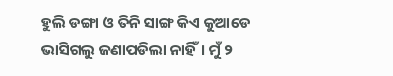ହୁଲି ଡଙ୍ଗା ଓ ତିନି ସାଙ୍ଗ କିଏ କୁଆଡେ ଭାସିଗଲୁ ଜଣାପଡିଲା ନାହିଁ। ମୁଁ ୨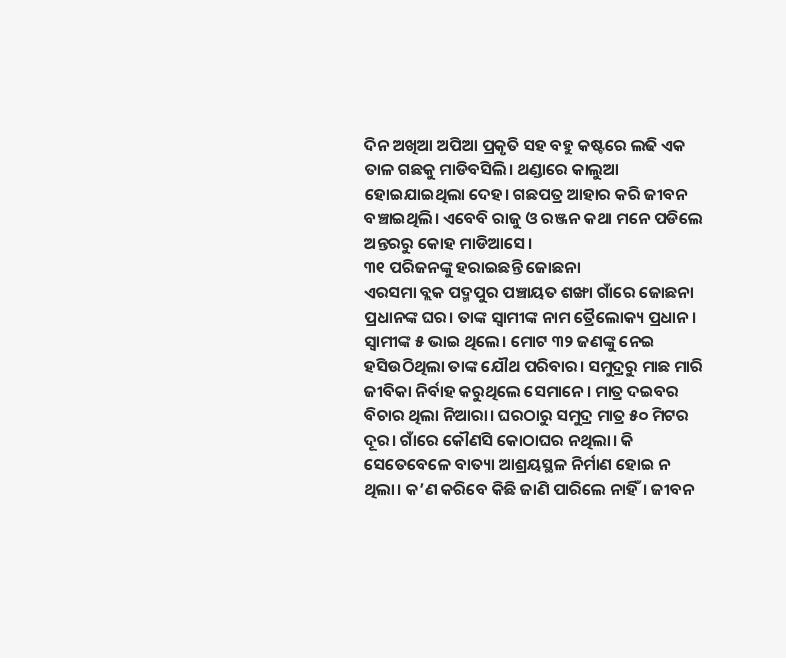ଦିନ ଅଖିଆ ଅପିଆ ପ୍ରକୃତି ସହ ବହୁ କଷ୍ଟରେ ଲଢି ଏକ ତାଳ ଗଛକୁ ମାଡିବସିଲି। ଥଣ୍ଡାରେ କାଲୁଆ ହୋଇଯାଇଥିଲା ଦେହ। ଗଛପତ୍ର ଆହାର କରି ଜୀବନ ବଞ୍ଚାଇଥିଲି। ଏବେବି ରାଜୁ ଓ ରଞ୍ଜନ କଥା ମନେ ପଡିଲେ ଅନ୍ତରରୁ କୋହ ମାଡିଆସେ।
୩୧ ପରିଜନଙ୍କୁ ହରାଇଛନ୍ତି ଜୋଛନା
ଏରସମା ବ୍ଲକ ପଦ୍ମପୁର ପଞ୍ଚାୟତ ଶଙ୍ଖା ଗାଁରେ ଜୋଛନା ପ୍ରଧାନଙ୍କ ଘର। ତାଙ୍କ ସ୍ବାମୀଙ୍କ ନାମ ତ୍ରୈଲୋକ୍ୟ ପ୍ରଧାନ। ସ୍ବାମୀଙ୍କ ୫ ଭାଇ ଥିଲେ। ମୋଟ ୩୨ ଜଣଙ୍କୁ ନେଇ ହସିଉଠିଥିଲା ତାଙ୍କ ଯୌଥ ପରିବାର। ସମୁଦ୍ରରୁ ମାଛ ମାରି ଜୀବିକା ନିର୍ବାହ କରୁଥିଲେ ସେମାନେ। ମାତ୍ର ଦଇବର ବିଚାର ଥିଲା ନିଆରା। ଘରଠାରୁ ସମୁଦ୍ର ମାତ୍ର ୫୦ ମିଟର ଦୂର। ଗାଁରେ କୌଣସି କୋଠାଘର ନଥିଲା। କି ସେତେବେଳେ ବାତ୍ୟା ଆଶ୍ରୟସ୍ଥଳ ନିର୍ମାଣ ହୋଇ ନ ଥିଲା। କ’ଣ କରିବେ କିଛି ଜାଣି ପାରିଲେ ନାହିଁ। ଜୀବନ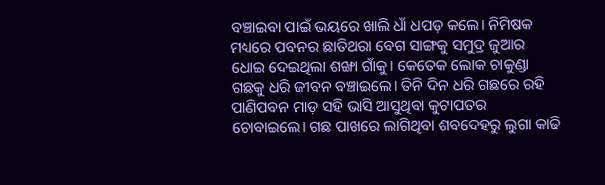ବଞ୍ଚାଇବା ପାଇଁ ଭୟରେ ଖାଲି ଧାଁ ଧପଡ଼ କଲେ। ନିମିଷକ ମଧ୍ୟରେ ପବନର ଛାତିଥରା ବେଗ ସାଙ୍ଗକୁ ସମୁଦ୍ର ଜୁଆର ଧୋଇ ଦେଇଥିଲା ଶଙ୍ଖା ଗାଁକୁ। କେତେକ ଲୋକ ଚାକୁଣ୍ଡା ଗଛକୁ ଧରି ଜୀବନ ବଞ୍ଚାଇଲେ। ତିନି ଦିନ ଧରି ଗଛରେ ରହି ପାଣିପବନ ମାଡ଼ ସହି ଭାସି ଆସୁଥିବା କୁଟାପତର ଚୋବାଇଲେ। ଗଛ ପାଖରେ ଲାଗିଥିବା ଶବଦେହରୁ ଲୁଗା କାଢି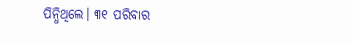ପିନ୍ଧିଥିଲେ। ୩୧ ପରିବାର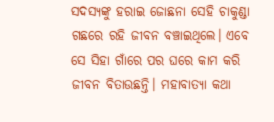ସଦସ୍ୟଙ୍କୁ ହରାଇ ଜୋଛନା ସେହି ଚାକୁଣ୍ଡା ଗଛରେ ରହି ଜୀବନ ବଞ୍ଚାଇଥିଲେ। ଏବେ ସେ ସିହା ଗାଁରେ ପର ଘରେ କାମ କରି ଜୀବନ ବିତାଉଛନ୍ତି। ମହାବାତ୍ୟା କଥା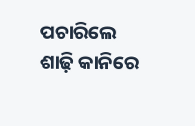ପଚାରିଲେ ଶାଢ଼ି କାନିରେ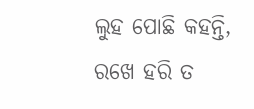ଲୁହ ପୋଛି କହନ୍ତି, ରଖେ ହରି ତ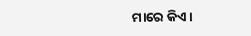ମାରେ କିଏ।